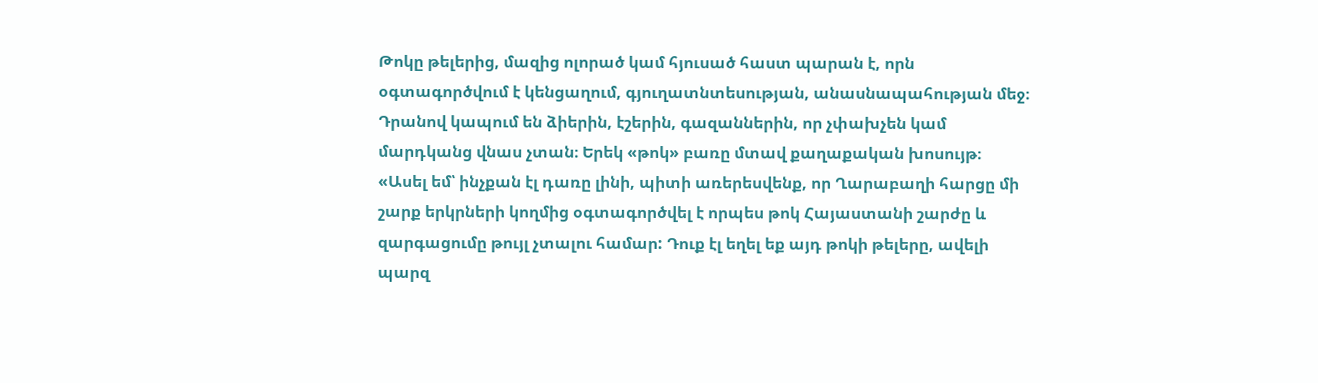Թոկը թելերից, մազից ոլորած կամ հյուսած հաստ պարան է, որն օգտագործվում է կենցաղում, գյուղատնտեսության, անասնապահության մեջ։ Դրանով կապում են ձիերին, էշերին, գազաններին, որ չփախչեն կամ մարդկանց վնաս չտան։ Երեկ «թոկ» բառը մտավ քաղաքական խոսույթ։
«Ասել եմ՝ ինչքան էլ դառը լինի, պիտի առերեսվենք, որ Ղարաբաղի հարցը մի շարք երկրների կողմից օգտագործվել է որպես թոկ Հայաստանի շարժը և զարգացումը թույլ չտալու համար: Դուք էլ եղել եք այդ թոկի թելերը, ավելի պարզ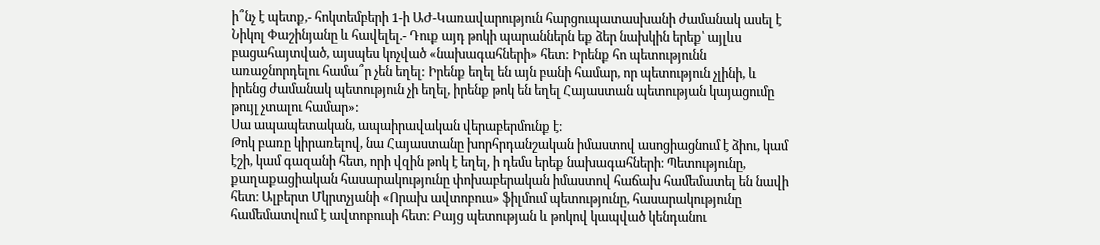ի՞նչ է պետք,- հոկտեմբերի 1-ի ԱԺ-Կառավարություն հարցուպատասխանի ժամանակ ասել է Նիկոլ Փաշինյանը և հավելել.- Դուք այդ թոկի պարաններն եք ձեր նախկին երեք՝ այլևս բացահայտված, այսպես կոչված «նախագահների» հետ: Իրենք հո պետությունն առաջնորդելու համա՞ր չեն եղել: Իրենք եղել են այն բանի համար, որ պետություն չլինի, և իրենց ժամանակ պետություն չի եղել, իրենք թոկ են եղել Հայաստան պետության կայացումը թույլ չտալու համար»:
Սա ապապետական, ապաիրավական վերաբերմունք է։
Թոկ բառը կիրառելով, նա Հայաստանը խորհրդանշական իմաստով ասոցիացնում է ձիու, կամ էշի, կամ գազանի հետ, որի վզին թոկ է եղել, ի դեմս երեք նախագահների։ Պետությունը, քաղաքացիական հասարակությունը փոխաբերական իմաստով հաճախ համեմատել են նավի հետ։ Ալբերտ Մկրտչյանի «Որախ ավտոբուս» ֆիլմում պետությունը, հասարակությունը համեմատվում է ավտոբուսի հետ։ Բայց պետության և թոկով կապված կենդանու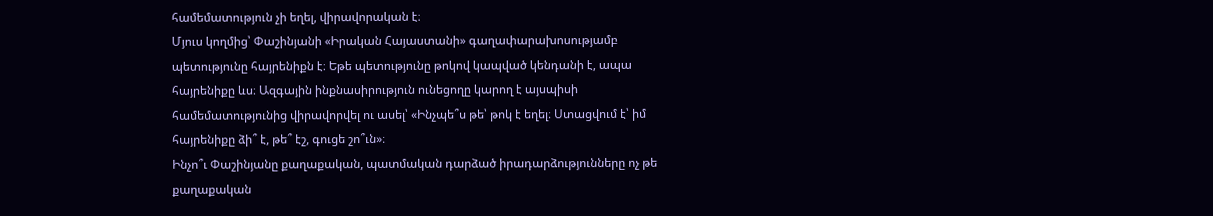համեմատություն չի եղել, վիրավորական է։
Մյուս կողմից՝ Փաշինյանի «Իրական Հայաստանի» գաղափարախոսությամբ պետությունը հայրենիքն է։ Եթե պետությունը թոկով կապված կենդանի է, ապա հայրենիքը ևս։ Ազգային ինքնասիրություն ունեցողը կարող է այսպիսի համեմատությունից վիրավորվել ու ասել՝ «Ինչպե՞ս թե՝ թոկ է եղել։ Ստացվում է՝ իմ հայրենիքը ձի՞ է, թե՞ էշ, գուցե շո՞ւն»։
Ինչո՞ւ Փաշինյանը քաղաքական, պատմական դարձած իրադարձությունները ոչ թե քաղաքական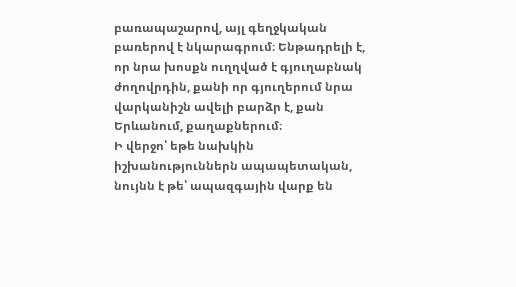բառապաշարով, այլ գեղջկական բառերով է նկարագրում։ Ենթադրելի է, որ նրա խոսքն ուղղված է գյուղաբնակ ժողովրդին, քանի որ գյուղերում նրա վարկանիշն ավելի բարձր է, քան Երևանում, քաղաքներում։
Ի վերջո՝ եթե նախկին իշխանություններն ապապետական, նույնն է թե՝ ապազգային վարք են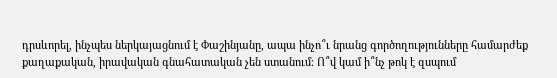դրսևորել, ինչպես ներկայացնում է Փաշինյանը, ապա ինչո՞ւ նրանց գործողությունները համարժեք քաղաքական, իրավական գնահատական չեն ստանում։ Ո՞վ կամ ի՞նչ թոկ է զսպում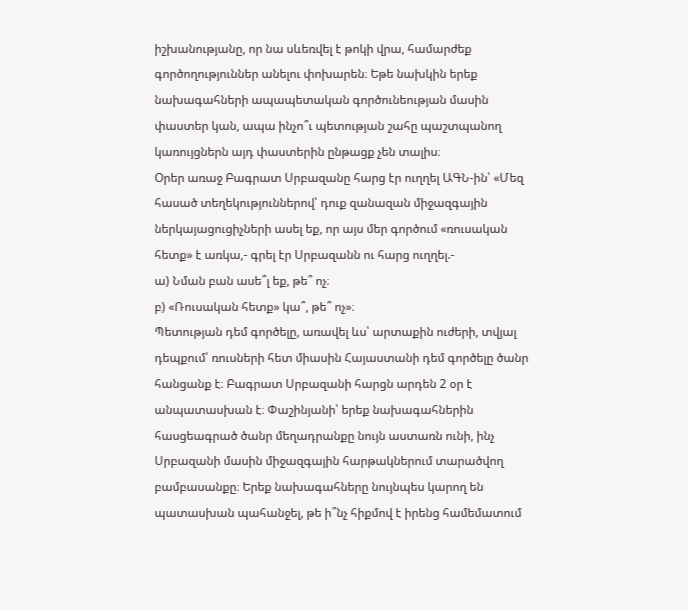իշխանությանը, որ նա սևեռվել է թոկի վրա, համարժեք գործողություններ անելու փոխարեն։ Եթե նախկին երեք նախագահների ապապետական գործունեության մասին փաստեր կան, ապա ինչո՞ւ պետության շահը պաշտպանող կառույցներն այդ փաստերին ընթացք չեն տալիս։
Օրեր առաջ Բագրատ Սրբազանը հարց էր ուղղել ԱԳՆ-ին՝ «Մեզ հասած տեղեկություններով՝ դուք զանազան միջազգային ներկայացուցիչների ասել եք, որ այս մեր գործում «ռուսական հետք» է առկա,- գրել էր Սրբազանն ու հարց ուղղել.-
ա) Նման բան ասե՞լ եք, թե՞ ոչ։
բ) «Ռուսական հետք» կա՞, թե՞ ոչ»։
Պետության դեմ գործելը, առավել ևս՝ արտաքին ուժերի, տվյալ դեպքում՝ ռուսների հետ միասին Հայաստանի դեմ գործելը ծանր հանցանք է։ Բագրատ Սրբազանի հարցն արդեն 2 օր է անպատասխան է։ Փաշինյանի՝ երեք նախագահներին հասցեագրած ծանր մեղադրանքը նույն աստառն ունի, ինչ Սրբազանի մասին միջազգային հարթակներում տարածվող բամբասանքը։ Երեք նախագահները նույնպես կարող են պատասխան պահանջել, թե ի՞նչ հիքմով է իրենց համեմատում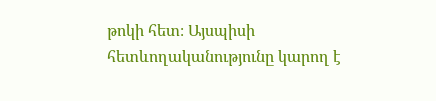թոկի հետ։ Այսպիսի հետևողականությունը կարող է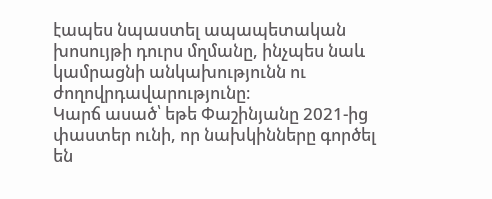էապես նպաստել ապապետական խոսույթի դուրս մղմանը, ինչպես նաև կամրացնի անկախությունն ու ժողովրդավարությունը։
Կարճ ասած՝ եթե Փաշինյանը 2021-ից փաստեր ունի, որ նախկինները գործել են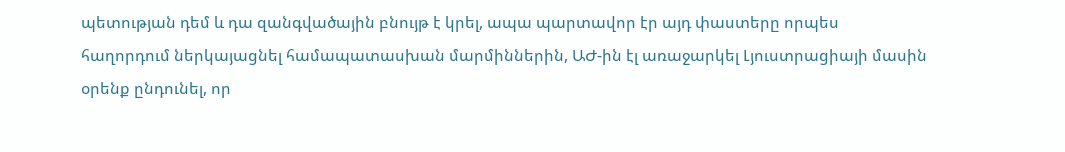պետության դեմ և դա զանգվածային բնույթ է կրել, ապա պարտավոր էր այդ փաստերը որպես հաղորդում ներկայացնել համապատասխան մարմիններին, ԱԺ-ին էլ առաջարկել Լյուստրացիայի մասին օրենք ընդունել, որ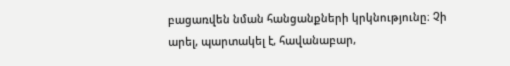բացառվեն նման հանցանքների կրկնությունը։ Չի արել, պարտակել է, հավանաբար,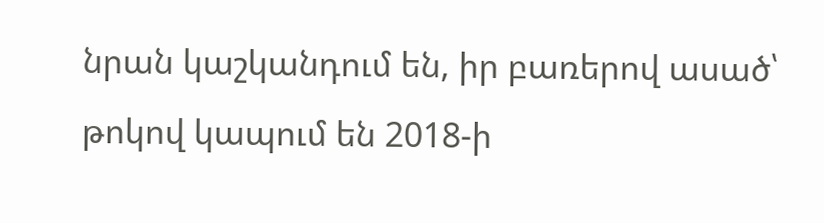նրան կաշկանդում են, իր բառերով ասած՝ թոկով կապում են 2018-ի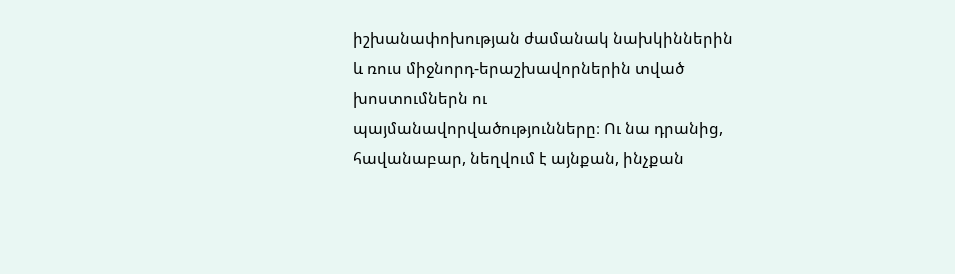իշխանափոխության ժամանակ նախկիններին և ռուս միջնորդ-երաշխավորներին տված խոստումներն ու պայմանավորվածությունները։ Ու նա դրանից, հավանաբար, նեղվում է այնքան, ինչքան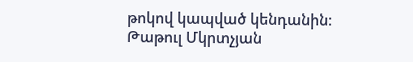թոկով կապված կենդանին։
Թաթուլ Մկրտչյան